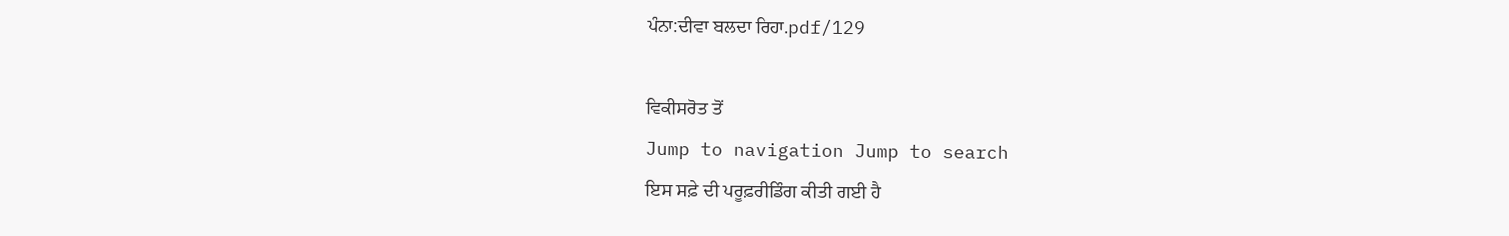ਪੰਨਾ:ਦੀਵਾ ਬਲਦਾ ਰਿਹਾ.pdf/129

ਵਿਕੀਸਰੋਤ ਤੋਂ
Jump to navigation Jump to search
ਇਸ ਸਫ਼ੇ ਦੀ ਪਰੂਫ਼ਰੀਡਿੰਗ ਕੀਤੀ ਗਈ ਹੈ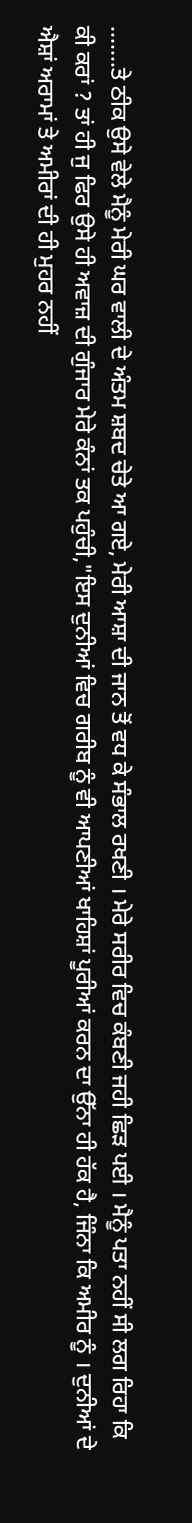.......ਤੇ ਠੀਕ ਉਸੇ ਵੇਲੇ ਮੈਨੂੰ ਮੇਰੀ ਘਰ ਵਾਲੀ ਦੇ ਅੰਤਮ ਸ਼ਬਦ ਚੇਤੇ ਆ ਗਏ, ਮੇਰੀ ਆਸ਼ਾ ਦੀ ਜਾਨ ਤੋਂ ਵਧ ਕੇ ਸੰਭਾਲ ਰਖਣੀ । ਮੇਰੇ ਸਰੀਰ ਵਿਚ ਕੰਬਣੀ ਜਹੀ ਛਿੜ ਪਈ । ਮੈਨੂੰ ਪਤਾ ਨਹੀਂ ਸੀ ਲਗ ਰਿਹਾ ਕਿ ਕੀ ਕਰਾਂ ? ਤਾਂ ਹੀ ਜੁ ਫਿਰ ਉਸੇ ਹੀ ਅਵਾਜ਼ ਦੀ ਗੁੰਜਾਰ ਮੇਰੇ ਕੰਨਾਂ ਤਕ ਪਹੁੰਚੀ,"ਇਸ ਦੁਨੀਆਂ ਵਿਚ ਗਰੀਬ ਨੂੰ ਵੀ ਆਪਣੀਆਂ ਖਾਹਿਸ਼ਾਂ ਪੂਰੀਆਂ ਕਰਨ ਦਾ ਉੱਨਾ ਹੀ ਹੱਕ ਹੈ, ਜਿੰਨਾ ਕਿ ਅਮੀਰ ਨੂੰ । ਦੁਨੀਆਂ ਦੇ ਐਸ਼ਾਂ ਅਰਾਮਾਂ ਤੇ ਅਮੀਰਾਂ ਦੀ ਹੀ ਮੁਹਰ ਨਹੀਂ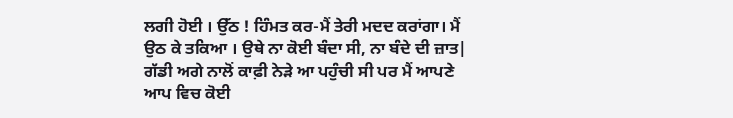ਲਗੀ ਹੋਈ । ਉੱਠ ! ਹਿੰਮਤ ਕਰ-ਮੈਂ ਤੇਰੀ ਮਦਦ ਕਰਾਂਗਾ। ਮੈਂ ਉਠ ਕੇ ਤਕਿਆ । ਉਥੇ ਨਾ ਕੋਈ ਬੰਦਾ ਸੀ, ਨਾ ਬੰਦੇ ਦੀ ਜ਼ਾਤ|
ਗੱਡੀ ਅਗੇ ਨਾਲੋਂ ਕਾਫ਼ੀ ਨੇੜੇ ਆ ਪਹੁੰਚੀ ਸੀ ਪਰ ਮੈਂ ਆਪਣੇ ਆਪ ਵਿਚ ਕੋਈ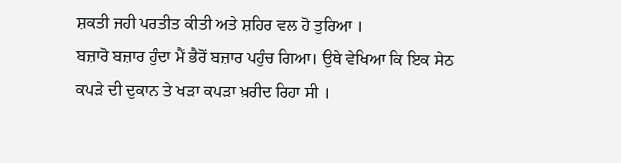ਸ਼ਕਤੀ ਜਹੀ ਪਰਤੀਤ ਕੀਤੀ ਅਤੇ ਸ਼ਹਿਰ ਵਲ ਹੋ ਤੁਰਿਆ ।
ਬਜ਼ਾਰੋ ਬਜ਼ਾਰ ਹੁੰਦਾ ਮੈਂ ਭੈਰੋਂ ਬਜ਼ਾਰ ਪਹੁੰਚ ਗਿਆ। ਉਥੇ ਵੇਖਿਆ ਕਿ ਇਕ ਸੇਠ ਕਪੜੇ ਦੀ ਦੁਕਾਨ ਤੇ ਖੜਾ ਕਪੜਾ ਖ਼ਰੀਦ ਰਿਹਾ ਸੀ ।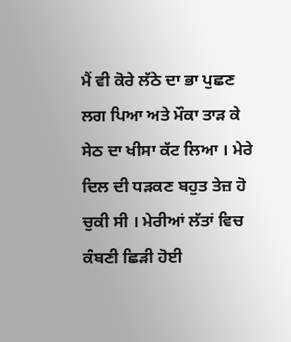ਮੈਂ ਵੀ ਕੋਰੇ ਲੱਠੇ ਦਾ ਭਾ ਪੁਛਣ ਲਗ ਪਿਆ ਅਤੇ ਮੌਕਾ ਤਾੜ ਕੇ ਸੇਠ ਦਾ ਖੀਸਾ ਕੱਟ ਲਿਆ । ਮੇਰੇ ਦਿਲ ਦੀ ਧੜਕਣ ਬਹੁਤ ਤੇਜ਼ ਹੋ ਚੁਕੀ ਸੀ । ਮੇਰੀਆਂ ਲੱਤਾਂ ਵਿਚ ਕੰਬਣੀ ਛਿੜੀ ਹੋਈ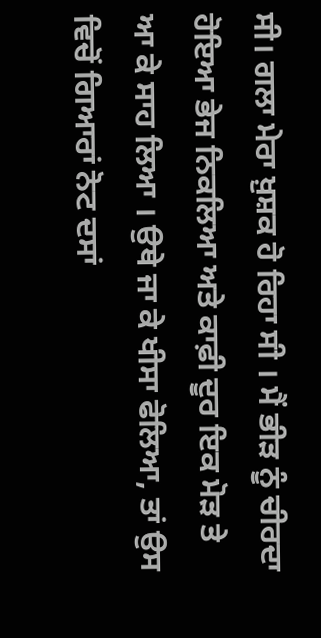ਸੀ। ਗਲਾ ਮੇਰਾ ਖ਼ੁਸ਼ਕ ਹੋ ਰਿਹਾ ਸੀ । ਮੈਂ ਭੀੜ ਨੂੰ ਚੀਰਦਾ ਹੋਇਆ ਭੇਜ ਨਿਕਲਿਆ ਅਤੇ ਕਾਫ਼ੀ ਦੂਰ ਇਕ ਮੋੜ ਤੇ ਆ ਕੇ ਸਾਹ ਲਿਆ । ਉਥੇ ਜਾ ਕੇ ਖੀਸਾ ਫੋਲਿਆ, ਤਾਂ ਉਸ ਵਿਚੋਂ ਗਿਆਰਾਂ ਨੋਟ ਦਸਾਂ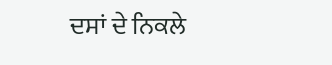ਦਸਾਂ ਦੇ ਨਿਕਲੇ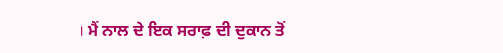। ਮੈਂ ਨਾਲ ਦੇ ਇਕ ਸਰਾਫ਼ ਦੀ ਦੁਕਾਨ ਤੋਂ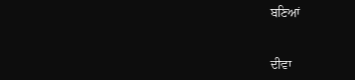ਬਣਿਆਂ


ਦੀਵਾ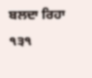ਬਲਦਾ ਰਿਹਾ
੧੩੧